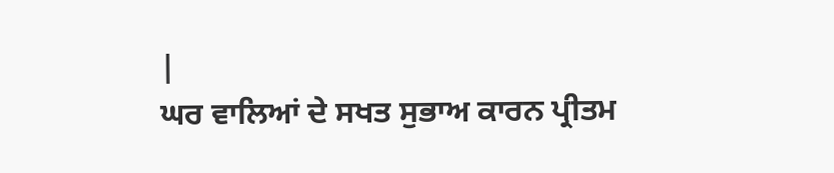|
ਘਰ ਵਾਲਿਆਂ ਦੇ ਸਖਤ ਸੁਭਾਅ ਕਾਰਨ ਪ੍ਰੀਤਮ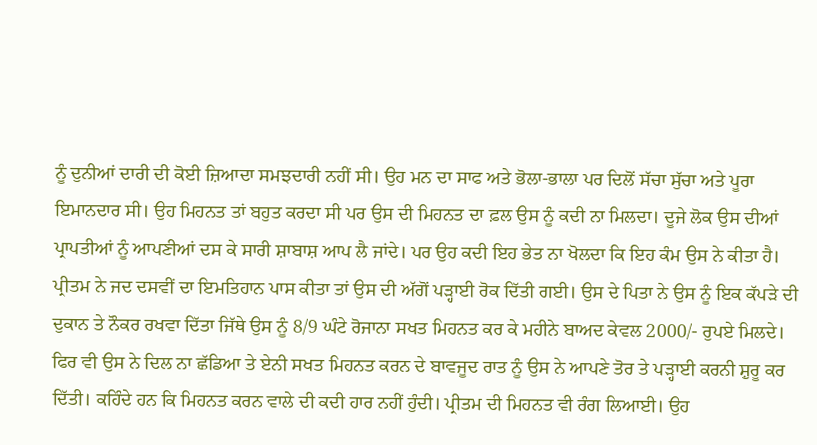ਨੂੰ ਦੁਨੀਆਂ ਦਾਰੀ ਦੀ ਕੋਈ ਜ਼ਿਆਦਾ ਸਮਝਦਾਰੀ ਨਹੀਂ ਸੀ। ਉਹ ਮਨ ਦਾ ਸਾਫ ਅਤੇ ਭੋਲਾ-ਭਾਲਾ ਪਰ ਦਿਲੋਂ ਸੱਚਾ ਸੁੱਚਾ ਅਤੇ ਪੂਰਾ ਇਮਾਨਦਾਰ ਸੀ। ਉਹ ਮਿਹਨਤ ਤਾਂ ਬਹੁਤ ਕਰਦਾ ਸੀ ਪਰ ਉਸ ਦੀ ਮਿਹਨਤ ਦਾ ਫ਼ਲ ਉਸ ਨੂੰ ਕਦੀ ਨਾ ਮਿਲਦਾ। ਦੂਜੇ ਲੋਕ ਉਸ ਦੀਆਂ ਪ੍ਰਾਪਤੀਆਂ ਨੂੰ ਆਪਣੀਆਂ ਦਸ ਕੇ ਸਾਰੀ ਸ਼ਾਬਾਸ਼ ਆਪ ਲੈ ਜਾਂਦੇ। ਪਰ ਉਹ ਕਦੀ ਇਹ ਭੇਤ ਨਾ ਖੋਲਦਾ ਕਿ ਇਹ ਕੰਮ ਉਸ ਨੇ ਕੀਤਾ ਹੈ। ਪ੍ਰੀਤਮ ਨੇ ਜਦ ਦਸਵੀਂ ਦਾ ਇਮਤਿਹਾਨ ਪਾਸ ਕੀਤਾ ਤਾਂ ਉਸ ਦੀ ਅੱਗੋਂ ਪੜ੍ਹਾਈ ਰੋਕ ਦਿੱਤੀ ਗਈ। ਉਸ ਦੇ ਪਿਤਾ ਨੇ ਉਸ ਨੂੰ ਇਕ ਕੱਪੜੇ ਦੀ ਦੁਕਾਨ ਤੇ ਨੌਕਰ ਰਖਵਾ ਦਿੱਤਾ ਜਿੱਥੇ ਉਸ ਨੂੰ 8/9 ਘੰਟੇ ਰੋਜਾਨਾ ਸਖਤ ਮਿਹਨਤ ਕਰ ਕੇ ਮਹੀਨੇ ਬਾਅਦ ਕੇਵਲ 2000/- ਰੁਪਏ ਮਿਲਦੇ। ਫਿਰ ਵੀ ਉਸ ਨੇ ਦਿਲ ਨਾ ਛੱਡਿਆ ਤੇ ਏਨੀ ਸਖਤ ਮਿਹਨਤ ਕਰਨ ਦੇ ਬਾਵਜੂਦ ਰਾਤ ਨੂੰ ਉਸ ਨੇ ਆਪਣੇ ਤੋਰ ਤੇ ਪੜ੍ਹਾਈ ਕਰਨੀ ਸ਼ੁਰੂ ਕਰ ਦਿੱਤੀ। ਕਹਿੰਦੇ ਹਨ ਕਿ ਮਿਹਨਤ ਕਰਨ ਵਾਲੇ ਦੀ ਕਦੀ ਹਾਰ ਨਹੀਂ ਹੁੰਦੀ। ਪ੍ਰੀਤਮ ਦੀ ਮਿਹਨਤ ਵੀ ਰੰਗ ਲਿਆਈ। ਉਹ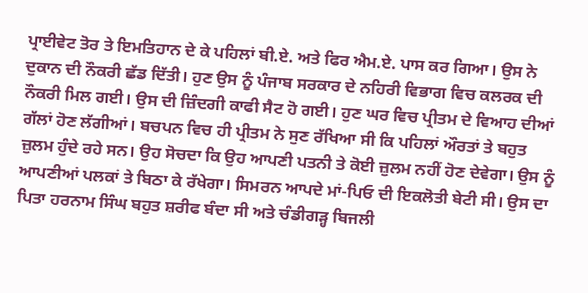ਪ੍ਰਾਈਵੇਟ ਤੋਰ ਤੇ ਇਮਤਿਹਾਨ ਦੇ ਕੇ ਪਹਿਲਾਂ ਬੀ.ਏ. ਅਤੇ ਫਿਰ ਐਮ.ਏ. ਪਾਸ ਕਰ ਗਿਆ। ਉਸ ਨੇ ਦੁਕਾਨ ਦੀ ਨੌਕਰੀ ਛੱਡ ਦਿੱਤੀ। ਹੁਣ ਉਸ ਨੂੰ ਪੰਜਾਬ ਸਰਕਾਰ ਦੇ ਨਹਿਰੀ ਵਿਭਾਗ ਵਿਚ ਕਲਰਕ ਦੀ ਨੌਕਰੀ ਮਿਲ ਗਈ। ਉਸ ਦੀ ਜ਼ਿੰਦਗੀ ਕਾਫੀ ਸੈਟ ਹੋ ਗਈ। ਹੁਣ ਘਰ ਵਿਚ ਪ੍ਰੀਤਮ ਦੇ ਵਿਆਹ ਦੀਆਂ ਗੱਲਾਂ ਹੋਣ ਲੱਗੀਆਂ। ਬਚਪਨ ਵਿਚ ਹੀ ਪ੍ਰੀਤਮ ਨੇ ਸੁਣ ਰੱਖਿਆ ਸੀ ਕਿ ਪਹਿਲਾਂ ਔਰਤਾਂ ਤੇ ਬਹੁਤ ਜ਼ੁਲਮ ਹੁੰਦੇ ਰਹੇ ਸਨ। ਉਹ ਸੋਚਦਾ ਕਿ ਉਹ ਆਪਣੀ ਪਤਨੀ ਤੇ ਕੋਈ ਜ਼ੁਲਮ ਨਹੀਂ ਹੋਣ ਦੇਵੇਗਾ। ਉਸ ਨੂੰ ਆਪਣੀਆਂ ਪਲਕਾਂ ਤੇ ਬਿਠਾ ਕੇ ਰੱਖੇਗਾ। ਸਿਮਰਨ ਆਪਦੇ ਮਾਂ-ਪਿਓ ਦੀ ਇਕਲੋਤੀ ਬੇਟੀ ਸੀ। ਉਸ ਦਾ ਪਿਤਾ ਹਰਨਾਮ ਸਿੰਘ ਬਹੁਤ ਸ਼ਰੀਫ ਬੰਦਾ ਸੀ ਅਤੇ ਚੰਡੀਗੜ੍ਹ ਬਿਜਲੀ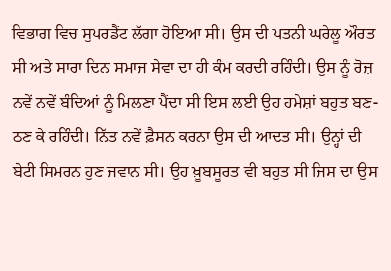ਵਿਭਾਗ ਵਿਚ ਸੁਪਰਡੈਂਟ ਲੱਗਾ ਹੋਇਆ ਸੀ। ਉਸ ਦੀ ਪਤਨੀ ਘਰੇਲੂ ਔਰਤ ਸੀ ਅਤੇ ਸਾਰਾ ਦਿਨ ਸਮਾਜ ਸੇਵਾ ਦਾ ਹੀ ਕੰਮ ਕਰਦੀ ਰਹਿੰਦੀ। ਉਸ ਨੂੰ ਰੋਜ਼ ਨਵੇਂ ਨਵੇਂ ਬੰਦਿਆਂ ਨੂੰ ਮਿਲਣਾ ਪੈਂਦਾ ਸੀ ਇਸ ਲਈ ਉਹ ਹਮੇਸ਼ਾਂ ਬਹੁਤ ਬਣ-ਠਣ ਕੇ ਰਹਿੰਦੀ। ਨਿੱਤ ਨਵੇਂ ਫ਼ੈਸਨ ਕਰਨਾ ਉਸ ਦੀ ਆਦਤ ਸੀ। ਉਨ੍ਹਾਂ ਦੀ ਬੇਟੀ ਸਿਮਰਨ ਹੁਣ ਜਵਾਨ ਸੀ। ਉਹ ਖ਼ੂਬਸੂਰਤ ਵੀ ਬਹੁਤ ਸੀ ਜਿਸ ਦਾ ਉਸ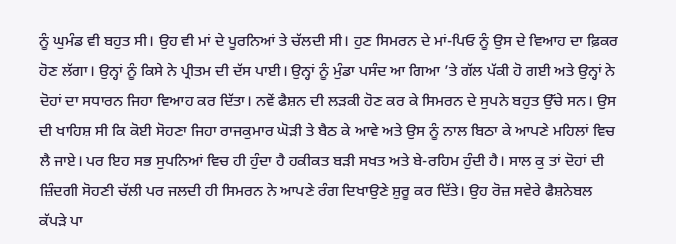ਨੂੰ ਘੁਮੰਡ ਵੀ ਬਹੁਤ ਸੀ। ਉਹ ਵੀ ਮਾਂ ਦੇ ਪੂਰਨਿਆਂ ਤੇ ਚੱਲਦੀ ਸੀ। ਹੁਣ ਸਿਮਰਨ ਦੇ ਮਾਂ-ਪਿਓ ਨੂੰ ਉਸ ਦੇ ਵਿਆਹ ਦਾ ਫ਼ਿਕਰ ਹੋਣ ਲੱਗਾ। ਉਨ੍ਹਾਂ ਨੂੰ ਕਿਸੇ ਨੇ ਪ੍ਰੀਤਮ ਦੀ ਦੱਸ ਪਾਈ। ਉਨ੍ਹਾਂ ਨੂੰ ਮੁੰਡਾ ਪਸੰਦ ਆ ਗਿਆ ’ਤੇ ਗੱਲ ਪੱਕੀ ਹੋ ਗਈ ਅਤੇ ਉਨ੍ਹਾਂ ਨੇ ਦੋਹਾਂ ਦਾ ਸਧਾਰਨ ਜਿਹਾ ਵਿਆਹ ਕਰ ਦਿੱਤਾ। ਨਵੇਂ ਫੈਸ਼ਨ ਦੀ ਲੜਕੀ ਹੋਣ ਕਰ ਕੇ ਸਿਮਰਨ ਦੇ ਸੁਪਨੇ ਬਹੁਤ ਉੱਚੇ ਸਨ। ਉਸ ਦੀ ਖਾਹਿਸ਼ ਸੀ ਕਿ ਕੋਈ ਸੋਹਣਾ ਜਿਹਾ ਰਾਜਕੁਮਾਰ ਘੋੜੀ ਤੇ ਬੈਠ ਕੇ ਆਵੇ ਅਤੇ ਉਸ ਨੂੰ ਨਾਲ ਬਿਠਾ ਕੇ ਆਪਣੇ ਮਹਿਲਾਂ ਵਿਚ ਲੈ ਜਾਏ। ਪਰ ਇਹ ਸਭ ਸੁਪਨਿਆਂ ਵਿਚ ਹੀ ਹੁੰਦਾ ਹੈ ਹਕੀਕਤ ਬੜੀ ਸਖਤ ਅਤੇ ਬੇ-ਰਹਿਮ ਹੁੰਦੀ ਹੈ। ਸਾਲ ਕੁ ਤਾਂ ਦੋਹਾਂ ਦੀ ਜ਼ਿੰਦਗੀ ਸੋਹਣੀ ਚੱਲੀ ਪਰ ਜਲਦੀ ਹੀ ਸਿਮਰਨ ਨੇ ਆਪਣੇ ਰੰਗ ਦਿਖਾਉਣੇ ਸ਼ੁਰੂ ਕਰ ਦਿੱਤੇ। ਉਹ ਰੋਜ਼ ਸਵੇਰੇ ਫੈਸ਼ਨੇਬਲ ਕੱਪੜੇ ਪਾ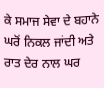ਕੇ ਸਮਾਜ ਸੇਵਾ ਦੇ ਬਹਾਨੇ ਘਰੋਂ ਨਿਕਲ ਜਾਂਦੀ ਅਤੇ ਰਾਤ ਦੇਰ ਨਾਲ ਘਰ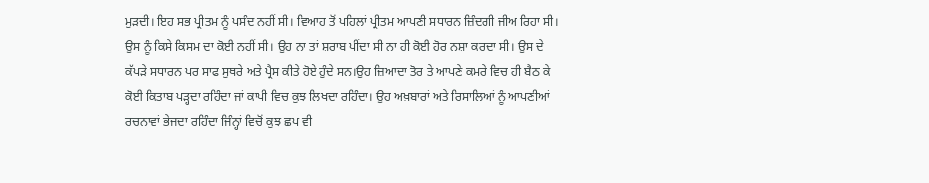ਮੁੜਦੀ। ਇਹ ਸਭ ਪ੍ਰੀਤਮ ਨੂੰ ਪਸੰਦ ਨਹੀਂ ਸੀ। ਵਿਆਹ ਤੋਂ ਪਹਿਲਾਂ ਪ੍ਰੀਤਮ ਆਪਣੀ ਸਧਾਰਨ ਜ਼ਿੰਦਗੀ ਜੀਅ ਰਿਹਾ ਸੀ। ਉਸ ਨੂੰ ਕਿਸੇ ਕਿਸਮ ਦਾ ਕੋਈ ਨਹੀਂ ਸੀ। ਉਹ ਨਾ ਤਾਂ ਸ਼ਰਾਬ ਪੀਂਦਾ ਸੀ ਨਾ ਹੀ ਕੋਈ ਹੋਰ ਨਸ਼ਾ ਕਰਦਾ ਸੀ। ਉਸ ਦੇ ਕੱਪੜੇ ਸਧਾਰਨ ਪਰ ਸਾਫ ਸੁਥਰੇ ਅਤੇ ਪ੍ਰੈਸ ਕੀਤੇ ਹੋਏ ਹੁੰਦੇ ਸਨ।ਉਹ ਜ਼ਿਆਦਾ ਤੋਰ ਤੇ ਆਪਣੇ ਕਮਰੇ ਵਿਚ ਹੀ ਬੈਠ ਕੇ ਕੋਈ ਕਿਤਾਬ ਪੜ੍ਹਦਾ ਰਹਿੰਦਾ ਜਾਂ ਕਾਪੀ ਵਿਚ ਕੁਝ ਲਿਖਦਾ ਰਹਿੰਦਾ। ਉਹ ਅਖ਼ਬਾਰਾਂ ਅਤੇ ਰਿਸਾਲਿਆਂ ਨੂੰ ਆਪਣੀਆਂ ਰਚਨਾਵਾਂ ਭੇਜਦਾ ਰਹਿੰਦਾ ਜਿੰਨ੍ਹਾਂ ਵਿਚੋਂ ਕੁਝ ਛਪ ਵੀ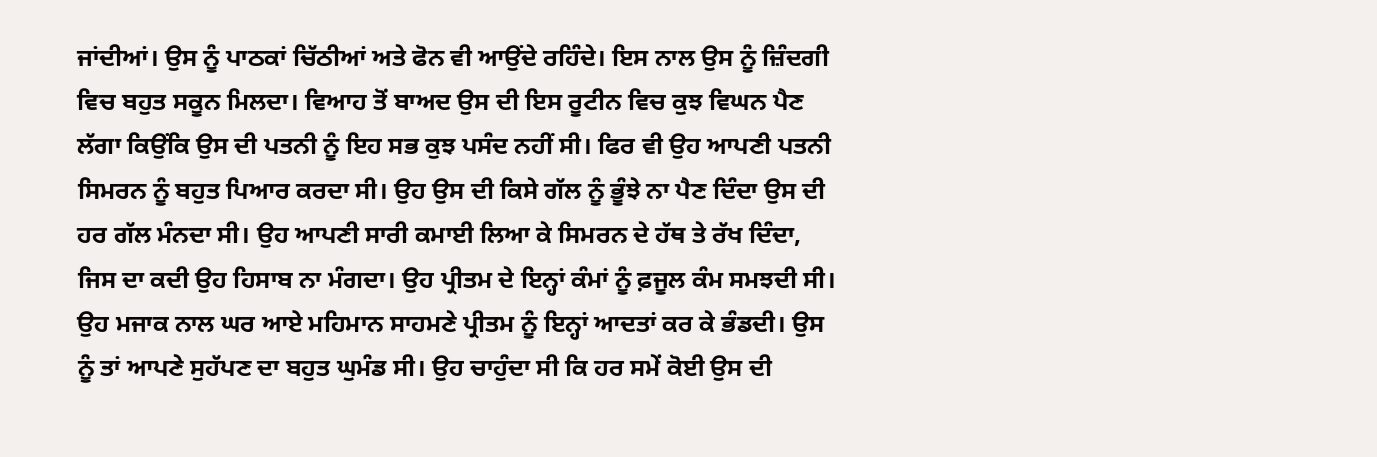ਜਾਂਦੀਆਂ। ਉਸ ਨੂੰ ਪਾਠਕਾਂ ਚਿੱਠੀਆਂ ਅਤੇ ਫੋਨ ਵੀ ਆਉਂਦੇ ਰਹਿੰਦੇ। ਇਸ ਨਾਲ ਉਸ ਨੂੰ ਜ਼ਿੰਦਗੀ ਵਿਚ ਬਹੁਤ ਸਕੂਨ ਮਿਲਦਾ। ਵਿਆਹ ਤੋਂ ਬਾਅਦ ਉਸ ਦੀ ਇਸ ਰੂਟੀਨ ਵਿਚ ਕੁਝ ਵਿਘਨ ਪੈਣ ਲੱਗਾ ਕਿਉਂਕਿ ਉਸ ਦੀ ਪਤਨੀ ਨੂੰ ਇਹ ਸਭ ਕੁਝ ਪਸੰਦ ਨਹੀਂ ਸੀ। ਫਿਰ ਵੀ ਉਹ ਆਪਣੀ ਪਤਨੀ ਸਿਮਰਨ ਨੂੰ ਬਹੁਤ ਪਿਆਰ ਕਰਦਾ ਸੀ। ਉਹ ਉਸ ਦੀ ਕਿਸੇ ਗੱਲ ਨੂੰ ਭੂੰਝੇ ਨਾ ਪੈਣ ਦਿੰਦਾ ਉਸ ਦੀ ਹਰ ਗੱਲ ਮੰਨਦਾ ਸੀ। ਉਹ ਆਪਣੀ ਸਾਰੀ ਕਮਾਈ ਲਿਆ ਕੇ ਸਿਮਰਨ ਦੇ ਹੱਥ ਤੇ ਰੱਖ ਦਿੰਦਾ, ਜਿਸ ਦਾ ਕਦੀ ਉਹ ਹਿਸਾਬ ਨਾ ਮੰਗਦਾ। ਉਹ ਪ੍ਰੀਤਮ ਦੇ ਇਨ੍ਹਾਂ ਕੰਮਾਂ ਨੂੰ ਫ਼ਜੂਲ ਕੰਮ ਸਮਝਦੀ ਸੀ। ਉਹ ਮਜਾਕ ਨਾਲ ਘਰ ਆਏ ਮਹਿਮਾਨ ਸਾਹਮਣੇ ਪ੍ਰੀਤਮ ਨੂੰ ਇਨ੍ਹਾਂ ਆਦਤਾਂ ਕਰ ਕੇ ਭੰਡਦੀ। ਉਸ ਨੂੰ ਤਾਂ ਆਪਣੇ ਸੁਹੱਪਣ ਦਾ ਬਹੁਤ ਘੁਮੰਡ ਸੀ। ਉਹ ਚਾਹੁੰਦਾ ਸੀ ਕਿ ਹਰ ਸਮੇਂ ਕੋਈ ਉਸ ਦੀ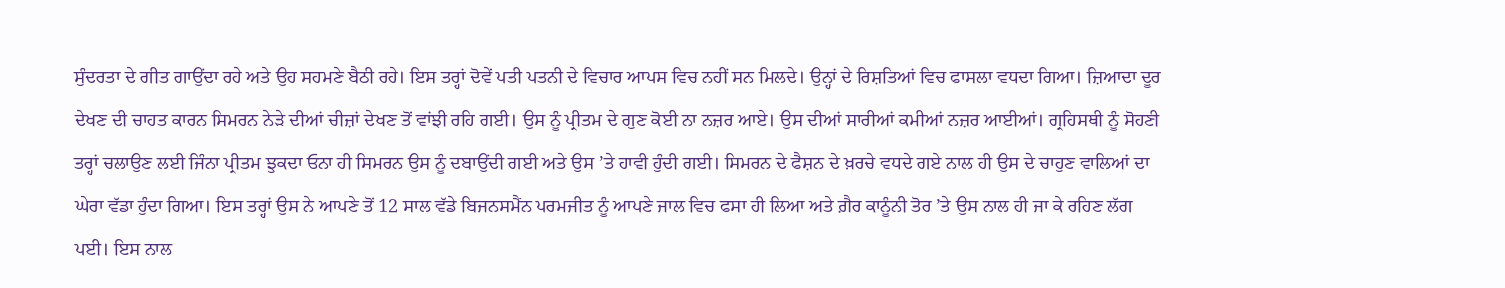ਸੁੰਦਰਤਾ ਦੇ ਗੀਤ ਗਾਉਂਦਾ ਰਹੇ ਅਤੇ ਉਹ ਸਹਮਣੇ ਬੈਠੀ ਰਹੇ। ਇਸ ਤਰ੍ਹਾਂ ਦੋਵੇਂ ਪਤੀ ਪਤਨੀ ਦੇ ਵਿਚਾਰ ਆਪਸ ਵਿਚ ਨਹੀਂ ਸਨ ਮਿਲਦੇ। ਉਨ੍ਹਾਂ ਦੇ ਰਿਸ਼ਤਿਆਂ ਵਿਚ ਫਾਸਲਾ ਵਧਦਾ ਗਿਆ। ਜ਼ਿਆਦਾ ਦੂਰ ਦੇਖਣ ਦੀ ਚਾਹਤ ਕਾਰਨ ਸਿਮਰਨ ਨੇੜੇ ਦੀਆਂ ਚੀਜ਼ਾਂ ਦੇਖਣ ਤੋਂ ਵਾਂਝੀ ਰਹਿ ਗਈ। ਉਸ ਨੂੰ ਪ੍ਰੀਤਮ ਦੇ ਗੁਣ ਕੋਈ ਨਾ ਨਜ਼ਰ ਆਏ। ਉਸ ਦੀਆਂ ਸਾਰੀਆਂ ਕਮੀਆਂ ਨਜ਼ਰ ਆਈਆਂ। ਗ੍ਰਹਿਸਥੀ ਨੂੰ ਸੋਹਣੀ ਤਰ੍ਹਾਂ ਚਲਾਉਣ ਲਈ ਜਿੰਨਾ ਪ੍ਰੀਤਮ ਝੁਕਦਾ ਓਨਾ ਹੀ ਸਿਮਰਨ ਉਸ ਨੂੰ ਦਬਾਉਂਦੀ ਗਈ ਅਤੇ ਉਸ ’ਤੇ ਹਾਵੀ ਹੁੰਦੀ ਗਈ। ਸਿਮਰਨ ਦੇ ਫੈਸ਼ਨ ਦੇ ਖ਼ਰਚੇ ਵਧਦੇ ਗਏ ਨਾਲ ਹੀ ਉਸ ਦੇ ਚਾਹੁਣ ਵਾਲਿਆਂ ਦਾ ਘੇਰਾ ਵੱਡਾ ਹੁੰਦਾ ਗਿਆ। ਇਸ ਤਰ੍ਹਾਂ ਉਸ ਨੇ ਆਪਣੇ ਤੋਂ 12 ਸਾਲ ਵੱਡੇ ਬਿਜਨਸਮੈਂਨ ਪਰਮਜੀਤ ਨੂੰ ਆਪਣੇ ਜਾਲ ਵਿਚ ਫਸਾ ਹੀ ਲਿਆ ਅਤੇ ਗ਼ੈਰ ਕਾਨੂੰਨੀ ਤੋਰ ’ਤੇ ਉਸ ਨਾਲ ਹੀ ਜਾ ਕੇ ਰਹਿਣ ਲੱਗ ਪਈ। ਇਸ ਨਾਲ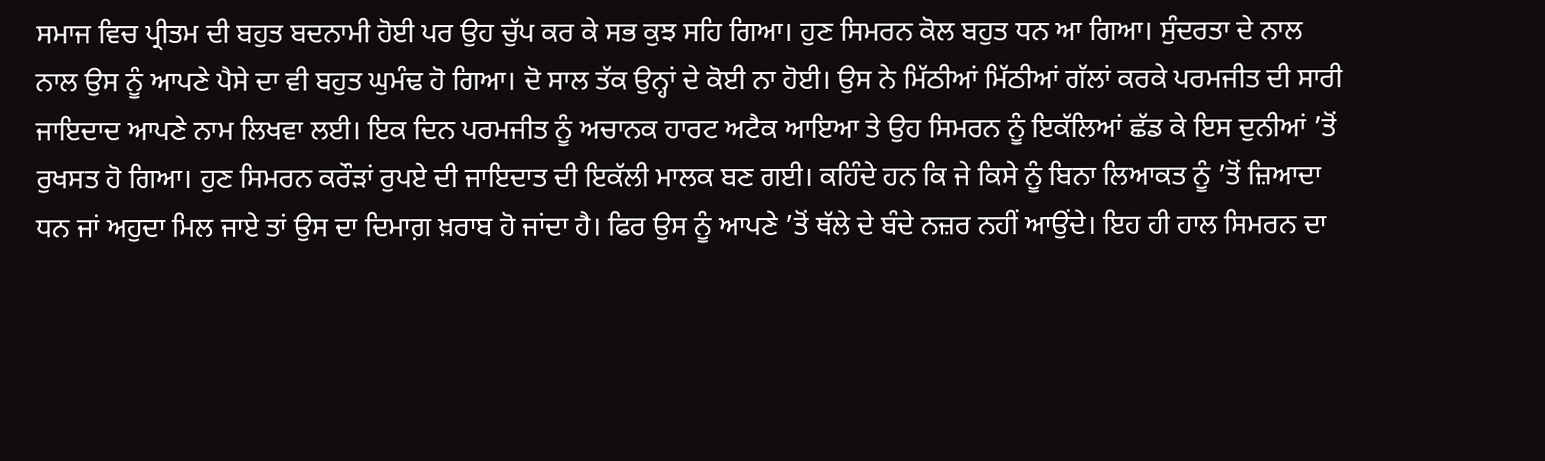ਸਮਾਜ ਵਿਚ ਪ੍ਰੀਤਮ ਦੀ ਬਹੁਤ ਬਦਨਾਮੀ ਹੋਈ ਪਰ ਉਹ ਚੁੱਪ ਕਰ ਕੇ ਸਭ ਕੁਝ ਸਹਿ ਗਿਆ। ਹੁਣ ਸਿਮਰਨ ਕੋਲ ਬਹੁਤ ਧਨ ਆ ਗਿਆ। ਸੁੰਦਰਤਾ ਦੇ ਨਾਲ ਨਾਲ ਉਸ ਨੂੰ ਆਪਣੇ ਪੈਸੇ ਦਾ ਵੀ ਬਹੁਤ ਘੁਮੰਢ ਹੋ ਗਿਆ। ਦੋ ਸਾਲ ਤੱਕ ਉਨ੍ਹਾਂ ਦੇ ਕੋਈ ਨਾ ਹੋਈ। ਉਸ ਨੇ ਮਿੱਠੀਆਂ ਮਿੱਠੀਆਂ ਗੱਲਾਂ ਕਰਕੇ ਪਰਮਜੀਤ ਦੀ ਸਾਰੀ ਜਾਇਦਾਦ ਆਪਣੇ ਨਾਮ ਲਿਖਵਾ ਲਈ। ਇਕ ਦਿਨ ਪਰਮਜੀਤ ਨੂੰ ਅਚਾਨਕ ਹਾਰਟ ਅਟੈਕ ਆਇਆ ਤੇ ਉਹ ਸਿਮਰਨ ਨੂੰ ਇਕੱਲਿਆਂ ਛੱਡ ਕੇ ਇਸ ਦੁਨੀਆਂ ’ਤੋਂ ਰੁਖਸਤ ਹੋ ਗਿਆ। ਹੁਣ ਸਿਮਰਨ ਕਰੌੜਾਂ ਰੁਪਏ ਦੀ ਜਾਇਦਾਤ ਦੀ ਇਕੱਲੀ ਮਾਲਕ ਬਣ ਗਈ। ਕਹਿੰਦੇ ਹਨ ਕਿ ਜੇ ਕਿਸੇ ਨੂੰ ਬਿਨਾ ਲਿਆਕਤ ਨੂੰ ’ਤੋਂ ਜ਼ਿਆਦਾ ਧਨ ਜਾਂ ਅਹੁਦਾ ਮਿਲ ਜਾਏ ਤਾਂ ਉਸ ਦਾ ਦਿਮਾਗ਼ ਖ਼ਰਾਬ ਹੋ ਜਾਂਦਾ ਹੈ। ਫਿਰ ਉਸ ਨੂੰ ਆਪਣੇ ’ਤੋਂ ਥੱਲੇ ਦੇ ਬੰਦੇ ਨਜ਼ਰ ਨਹੀਂ ਆਉਂਦੇ। ਇਹ ਹੀ ਹਾਲ ਸਿਮਰਨ ਦਾ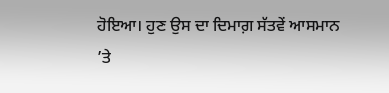ਹੋਇਆ। ਹੁਣ ਉਸ ਦਾ ਦਿਮਾਗ਼ ਸੱਤਵੇਂ ਆਸਮਾਨ ’ਤੇ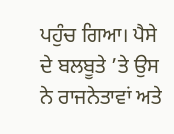ਪਹੁੰਚ ਗਿਆ। ਪੈਸੇ ਦੇ ਬਲਬੂਤੇ ’ਤੇ ਉਸ ਨੇ ਰਾਜਨੇਤਾਵਾਂ ਅਤੇ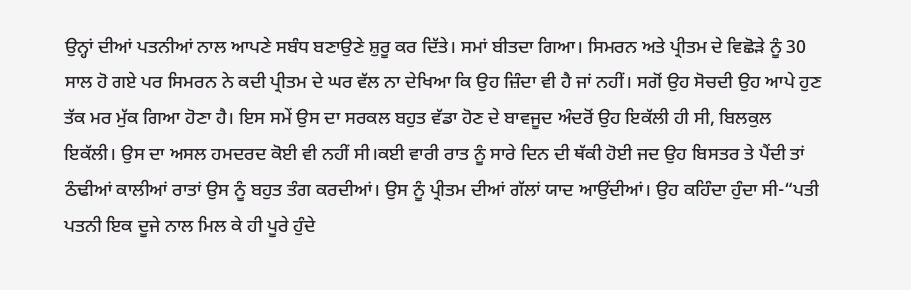ਉਨ੍ਹਾਂ ਦੀਆਂ ਪਤਨੀਆਂ ਨਾਲ ਆਪਣੇ ਸਬੰਧ ਬਣਾਉਣੇ ਸ਼ੁਰੂ ਕਰ ਦਿੱਤੇ। ਸਮਾਂ ਬੀਤਦਾ ਗਿਆ। ਸਿਮਰਨ ਅਤੇ ਪ੍ਰੀਤਮ ਦੇ ਵਿਛੋੜੇ ਨੂੰ 30 ਸਾਲ ਹੋ ਗਏ ਪਰ ਸਿਮਰਨ ਨੇ ਕਦੀ ਪ੍ਰੀਤਮ ਦੇ ਘਰ ਵੱਲ ਨਾ ਦੇਖਿਆ ਕਿ ਉਹ ਜ਼ਿੰਦਾ ਵੀ ਹੈ ਜਾਂ ਨਹੀਂ। ਸਗੋਂ ਉਹ ਸੋਚਦੀ ਉਹ ਆਪੇ ਹੁਣ ਤੱਕ ਮਰ ਮੁੱਕ ਗਿਆ ਹੋਣਾ ਹੈ। ਇਸ ਸਮੇਂ ਉਸ ਦਾ ਸਰਕਲ ਬਹੁਤ ਵੱਡਾ ਹੋਣ ਦੇ ਬਾਵਜੂਦ ਅੰਦਰੋਂ ਉਹ ਇਕੱਲੀ ਹੀ ਸੀ, ਬਿਲਕੁਲ ਇਕੱਲੀ। ਉਸ ਦਾ ਅਸਲ ਹਮਦਰਦ ਕੋਈ ਵੀ ਨਹੀਂ ਸੀ।ਕਈ ਵਾਰੀ ਰਾਤ ਨੂੰ ਸਾਰੇ ਦਿਨ ਦੀ ਥੱਕੀ ਹੋਈ ਜਦ ਉਹ ਬਿਸਤਰ ਤੇ ਪੈਂਦੀ ਤਾਂ ਠੰਢੀਆਂ ਕਾਲੀਆਂ ਰਾਤਾਂ ਉਸ ਨੂੰ ਬਹੁਤ ਤੰਗ ਕਰਦੀਆਂ। ਉਸ ਨੂੰ ਪ੍ਰੀਤਮ ਦੀਆਂ ਗੱਲਾਂ ਯਾਦ ਆਉਂਦੀਆਂ। ਉਹ ਕਹਿੰਦਾ ਹੁੰਦਾ ਸੀ-“ਪਤੀ ਪਤਨੀ ਇਕ ਦੂਜੇ ਨਾਲ ਮਿਲ ਕੇ ਹੀ ਪੂਰੇ ਹੁੰਦੇ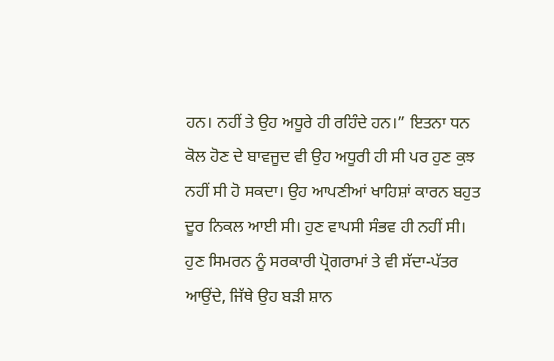ਹਨ। ਨਹੀਂ ਤੇ ਉਹ ਅਧੂਰੇ ਹੀ ਰਹਿੰਦੇ ਹਨ।” ਇਤਨਾ ਧਨ ਕੋਲ ਹੋਣ ਦੇ ਬਾਵਜੂਦ ਵੀ ਉਹ ਅਧੂਰੀ ਹੀ ਸੀ ਪਰ ਹੁਣ ਕੁਝ ਨਹੀਂ ਸੀ ਹੋ ਸਕਦਾ। ਉਹ ਆਪਣੀਆਂ ਖਾਹਿਸ਼ਾਂ ਕਾਰਨ ਬਹੁਤ ਦੂਰ ਨਿਕਲ ਆਈ ਸੀ। ਹੁਣ ਵਾਪਸੀ ਸੰਭਵ ਹੀ ਨਹੀਂ ਸੀ। ਹੁਣ ਸਿਮਰਨ ਨੂੰ ਸਰਕਾਰੀ ਪ੍ਰੋਗਰਾਮਾਂ ਤੇ ਵੀ ਸੱਦਾ-ਪੱਤਰ ਆਉਂਦੇ, ਜਿੱਥੇ ਉਹ ਬੜੀ ਸ਼ਾਨ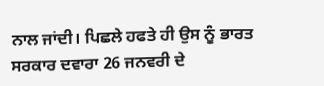ਨਾਲ ਜਾਂਦੀ। ਪਿਛਲੇ ਹਫਤੇ ਹੀ ਉਸ ਨੂੰ ਭਾਰਤ ਸਰਕਾਰ ਦਵਾਰਾ 26 ਜਨਵਰੀ ਦੇ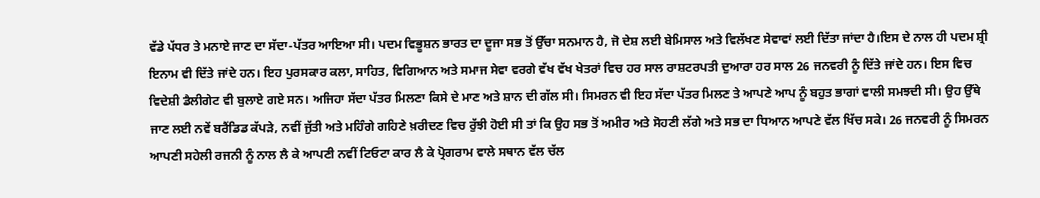ਵੱਡੇ ਪੱਧਰ ਤੇ ਮਨਾਏ ਜਾਣ ਦਾ ਸੱਦਾ-ਪੱਤਰ ਆਇਆ ਸੀ। ਪਦਮ ਵਿਭੂਸ਼ਨ ਭਾਰਤ ਦਾ ਦੂਜਾ ਸਭ ਤੋਂ ਉੱਚਾ ਸਨਮਾਨ ਹੈ, ਜੋ ਦੇਸ਼ ਲਈ ਬੇਮਿਸਾਲ ਅਤੇ ਵਿਲੱਖਣ ਸੇਵਾਵਾਂ ਲਈ ਦਿੱਤਾ ਜਾਂਦਾ ਹੈ।ਇਸ ਦੇ ਨਾਲ ਹੀ ਪਦਮ ਸ਼੍ਰੀ ਇਨਾਮ ਵੀ ਦਿੱਤੇ ਜਾਂਦੇ ਹਨ। ਇਹ ਪੁਰਸਕਾਰ ਕਲਾ, ਸਾਹਿਤ, ਵਿਗਿਆਨ ਅਤੇ ਸਮਾਜ ਸੇਵਾ ਵਰਗੇ ਵੱਖ ਵੱਖ ਖੇਤਰਾਂ ਵਿਚ ਹਰ ਸਾਲ ਰਾਸ਼ਟਰਪਤੀ ਦੁਆਰਾ ਹਰ ਸਾਲ 26 ਜਨਵਰੀ ਨੂੰ ਦਿੱਤੇ ਜਾਂਦੇ ਹਨ। ਇਸ ਵਿਚ ਵਿਦੇਸ਼ੀ ਡੈਲੀਗੇਟ ਵੀ ਬੁਲਾਏ ਗਏ ਸਨ। ਅਜਿਹਾ ਸੱਦਾ ਪੱਤਰ ਮਿਲਣਾ ਕਿਸੇ ਦੇ ਮਾਣ ਅਤੇ ਸ਼ਾਨ ਦੀ ਗੱਲ ਸੀ। ਸਿਮਰਨ ਵੀ ਇਹ ਸੱਦਾ ਪੱਤਰ ਮਿਲਣ ਤੇ ਆਪਣੇ ਆਪ ਨੂੰ ਬਹੁਤ ਭਾਗਾਂ ਵਾਲੀ ਸਮਝਦੀ ਸੀ। ਉਹ ਉੱਥੇ ਜਾਣ ਲਈ ਨਵੇਂ ਬਰੈਂਡਿਡ ਕੱਪੜੇ, ਨਵੀਂ ਜੁੱਤੀ ਅਤੇ ਮਹਿੰਗੇ ਗਹਿਣੇ ਖ਼ਰੀਦਣ ਵਿਚ ਰੁੱਝੀ ਹੋਈ ਸੀ ਤਾਂ ਕਿ ਉਹ ਸਭ ਤੋਂ ਅਮੀਰ ਅਤੇ ਸੋਹਣੀ ਲੱਗੇ ਅਤੇ ਸਭ ਦਾ ਧਿਆਨ ਆਪਣੇ ਵੱਲ ਖਿੱਚ ਸਕੇ। 26 ਜਨਵਰੀ ਨੂੰ ਸਿਮਰਨ ਆਪਣੀ ਸਹੇਲੀ ਰਜਨੀ ਨੂੰ ਨਾਲ ਲੈ ਕੇ ਆਪਣੀ ਨਵੀਂ ਟਿਓਟਾ ਕਾਰ ਲੈ ਕੇ ਪ੍ਰੋਗਰਾਮ ਵਾਲੇ ਸਥਾਨ ਵੱਲ ਚੱਲ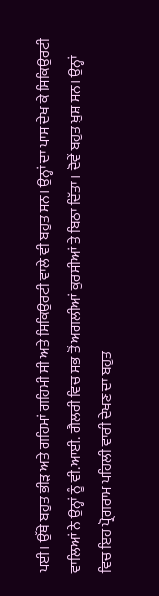ਪਈ। ਉੱਥੇ ਬਹੁਤ ਭੀੜ ਅਤੇ ਗਹਿਮਾਂ ਗਹਿਮੀ ਸੀ ਅਤੇ ਸਿਕਿਉਰਟੀ ਵਾਲੇ ਵੀ ਬਹੁਤ ਸਨ। ਉਨ੍ਹਾਂ ਦਾ ਪਾਸ ਦੇਖ ਕੇ ਸਿਕਿਉਰਟੀ ਵਾਲਿਆਂ ਨੇ ਉਨ੍ਹਾਂ ਨੂੰ ਵੀ.ਆਈ. ਗੈਲਰੀ ਵਿਚ ਸਭ ਤੋਂ ਅਗਲੀਆਂ ਕੁਰਸੀਆਂ ਤੇ ਬਿਠਾ ਦਿੱਤਾ। ਦੋਵੇਂ ਬਹੁਤ ਖ਼ੁਸ਼ ਸਨ। ਉਨ੍ਹਾਂ ਵਿਚ ਇਹ ਪ੍ਰੋਗਰਾਮ ਪਹਿਲੀ ਵਾਰੀ ਦੇਖਣ ਦਾ ਬਹੁਤ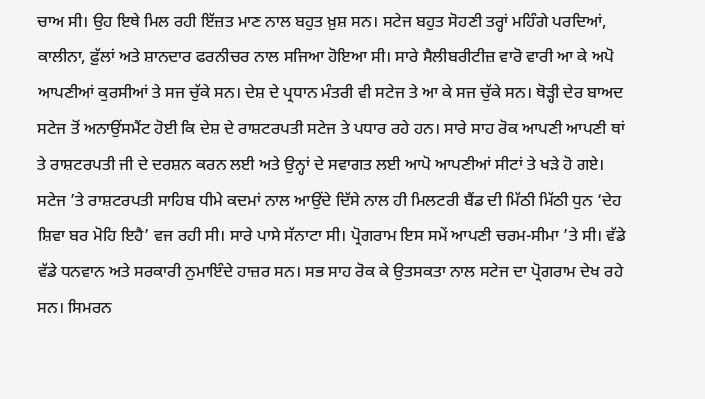ਚਾਅ ਸੀ। ਉਹ ਇਥੇ ਮਿਲ ਰਹੀ ਇੱਜ਼ਤ ਮਾਣ ਨਾਲ ਬਹੁਤ ਖ਼ੁਸ਼ ਸਨ। ਸਟੇਜ ਬਹੁਤ ਸੋਹਣੀ ਤਰ੍ਹਾਂ ਮਹਿੰਗੇ ਪਰਦਿਆਂ, ਕਾਲੀਨਾ, ਫ਼ੁੱਲਾਂ ਅਤੇ ਸ਼ਾਨਦਾਰ ਫਰਨੀਚਰ ਨਾਲ ਸਜਿਆ ਹੋਇਆ ਸੀ। ਸਾਰੇ ਸੈਲੀਬਰੀਟੀਜ਼ ਵਾਰੋ ਵਾਰੀ ਆ ਕੇ ਅਪੋ ਆਪਣੀਆਂ ਕੁਰਸੀਆਂ ਤੇ ਸਜ ਚੁੱਕੇ ਸਨ। ਦੇਸ਼ ਦੇ ਪ੍ਰਧਾਨ ਮੰਤਰੀ ਵੀ ਸਟੇਜ ਤੇ ਆ ਕੇ ਸਜ ਚੁੱਕੇ ਸਨ। ਥੋੜ੍ਹੀ ਦੇਰ ਬਾਅਦ ਸਟੇਜ ਤੋਂ ਅਨਾਉਂਸਮੈਂਟ ਹੋਈ ਕਿ ਦੇਸ਼ ਦੇ ਰਾਸ਼ਟਰਪਤੀ ਸਟੇਜ ਤੇ ਪਧਾਰ ਰਹੇ ਹਨ। ਸਾਰੇ ਸਾਹ ਰੋਕ ਆਪਣੀ ਆਪਣੀ ਥਾਂ ਤੇ ਰਾਸ਼ਟਰਪਤੀ ਜੀ ਦੇ ਦਰਸ਼ਨ ਕਰਨ ਲਈ ਅਤੇ ਉਨ੍ਹਾਂ ਦੇ ਸਵਾਗਤ ਲਈ ਆਪੋ ਆਪਣੀਆਂ ਸੀਟਾਂ ਤੇ ਖੜੇ ਹੋ ਗਏ। ਸਟੇਜ ’ਤੇ ਰਾਸ਼ਟਰਪਤੀ ਸਾਹਿਬ ਧੀਮੇ ਕਦਮਾਂ ਨਾਲ ਆਉਂਦੇ ਦਿੱਸੇ ਨਾਲ ਹੀ ਮਿਲਟਰੀ ਬੈਂਡ ਦੀ ਮਿੱਠੀ ਮਿੱਠੀ ਧੁਨ ‘ਦੇਹ ਸ਼ਿਵਾ ਬਰ ਮੋਹਿ ਇਹੈ’ ਵਜ ਰਹੀ ਸੀ। ਸਾਰੇ ਪਾਸੇ ਸੱਨਾਟਾ ਸੀ। ਪ੍ਰੋਗਰਾਮ ਇਸ ਸਮੇਂ ਆਪਣੀ ਚਰਮ-ਸੀਮਾ ’ਤੇ ਸੀ। ਵੱਡੇ ਵੱਡੇ ਧਨਵਾਨ ਅਤੇ ਸਰਕਾਰੀ ਨੁਮਾਇੰਦੇ ਹਾਜ਼ਰ ਸਨ। ਸਭ ਸਾਹ ਰੋਕ ਕੇ ਉਤਸਕਤਾ ਨਾਲ ਸਟੇਜ ਦਾ ਪ੍ਰੋਗਰਾਮ ਦੇਖ ਰਹੇ ਸਨ। ਸਿਮਰਨ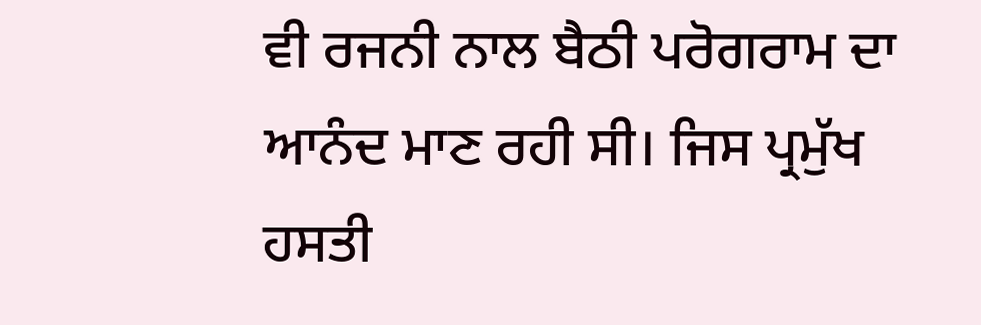ਵੀ ਰਜਨੀ ਨਾਲ ਬੈਠੀ ਪਰੋਗਰਾਮ ਦਾ ਆਨੰਦ ਮਾਣ ਰਹੀ ਸੀ। ਜਿਸ ਪ੍ਰਮੁੱਖ ਹਸਤੀ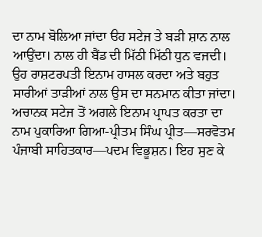ਦਾ ਨਾਮ ਬੋਲਿਆ ਜਾਂਦਾ ੳਹ ਸਟੇਜ ਤੇ ਬੜੀ ਸ਼ਾਨ ਨਾਲ ਆਉਂਦਾ। ਨਾਲ ਹੀ ਬੈਂਡ ਦੀ ਮਿੱਠੀ ਮਿੱਠੀ ਧੁਨ ਵਜਦੀ। ਉਹ ਰਾਸ਼ਟਰਪਤੀ ਇਨਾਮ ਹਾਸਲ ਕਰਦਾ ਅਤੇ ਬਹੁਤ ਸਾਰੀਆਂ ਤਾੜੀਆਂ ਨਾਲ ਉਸ ਦਾ ਸਨਮਾਨ ਕੀਤਾ ਜਾਂਦਾ। ਅਚਾਨਕ ਸਟੇਜ ਤੋਂ ਅਗਲੇ ਇਨਾਮ ਪ੍ਰਾਪਤ ਕਰਤਾ ਦਾ ਨਾਮ ਪੁਕਾਰਿਆ ਗਿਆ-ਪ੍ਰੀਤਮ ਸਿੰਘ ਪ੍ਰੀਤ—ਸਰਵੋਤਮ ਪੰਜਾਬੀ ਸਾਹਿਤਕਾਰ—ਪਦਮ ਵਿਭੂਸ਼ਨ। ਇਹ ਸੁਣ ਕੇ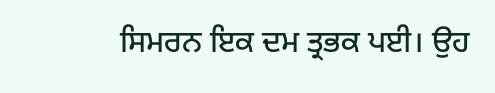ਸਿਮਰਨ ਇਕ ਦਮ ਤ੍ਰਭਕ ਪਈ। ਉਹ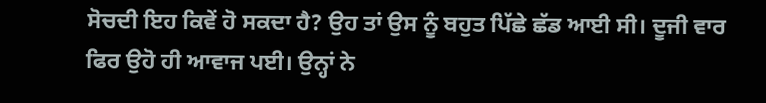ਸੋਚਦੀ ਇਹ ਕਿਵੇਂ ਹੋ ਸਕਦਾ ਹੈ? ਉਹ ਤਾਂ ਉਸ ਨੂੰ ਬਹੁਤ ਪਿੱਛੇ ਛੱਡ ਆਈ ਸੀ। ਦੂਜੀ ਵਾਰ ਫਿਰ ਉਹੋ ਹੀ ਆਵਾਜ ਪਈ। ਉਨ੍ਹਾਂ ਨੇ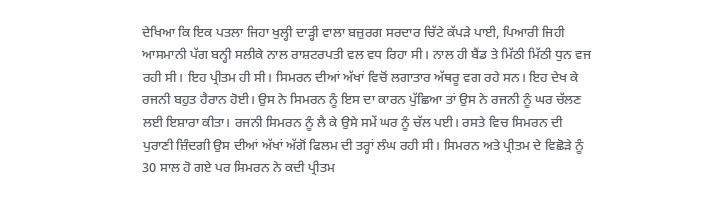ਦੇਖਿਆ ਕਿ ਇਕ ਪਤਲਾ ਜਿਹਾ ਖੁਲ੍ਹੀ ਦਾੜ੍ਹੀ ਵਾਲਾ ਬਜ਼ੁਰਗ ਸਰਦਾਰ ਚਿੱਟੇ ਕੱਪੜੇ ਪਾਈ, ਪਿਆਰੀ ਜਿਹੀ ਆਸਮਾਨੀ ਪੱਗ ਬਨ੍ਹੀ ਸਲੀਕੇ ਨਾਲ ਰਾਸ਼ਟਰਪਤੀ ਵਲ ਵਧ ਰਿਹਾ ਸੀ। ਨਾਲ ਹੀ ਬੈਂਡ ਤੇ ਮਿੱਠੀ ਮਿੱਠੀ ਧੁਨ ਵਜ ਰਹੀ ਸੀ। ਇਹ ਪ੍ਰੀਤਮ ਹੀ ਸੀ। ਸਿਮਰਨ ਦੀਆਂ ਅੱਖਾਂ ਵਿਚੋਂ ਲਗਾਤਾਰ ਅੱਥਰੂ ਵਗ ਰਹੇ ਸਨ। ਇਹ ਦੇਖ ਕੇ ਰਜਨੀ ਬਹੁਤ ਹੈਰਾਨ ਹੋਈ। ਉਸ ਨੇ ਸਿਮਰਨ ਨੂੰ ਇਸ ਦਾ ਕਾਰਨ ਪੁੱਛਿਆ ਤਾਂ ਉਸ ਨੇ ਰਜਨੀ ਨੂੰ ਘਰ ਚੱਲਣ ਲਈ ਇਸ਼ਾਰਾ ਕੀਤਾ। ਰਜਨੀ ਸਿਮਰਨ ਨੂੰ ਲੈ ਕੇ ਉਸੇ ਸਮੇਂ ਘਰ ਨੂੰ ਚੱਲ ਪਈ। ਰਸਤੇ ਵਿਚ ਸਿਮਰਨ ਦੀ ਪੁਰਾਣੀ ਜ਼ਿੰਦਗੀ ਉਸ ਦੀਆਂ ਅੱਖਾਂ ਅੱਗੋਂ ਫਿਲਮ ਦੀ ਤਰ੍ਹਾਂ ਲੰਘ ਰਹੀ ਸੀ। ਸਿਮਰਨ ਅਤੇ ਪ੍ਰੀਤਮ ਦੇ ਵਿਛੋੜੇ ਨੂੰ 30 ਸਾਲ ਹੋ ਗਏ ਪਰ ਸਿਮਰਨ ਨੇ ਕਦੀ ਪ੍ਰੀਤਮ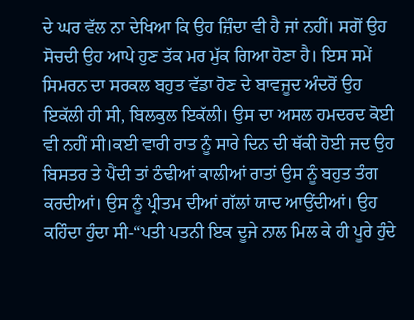ਦੇ ਘਰ ਵੱਲ ਨਾ ਦੇਖਿਆ ਕਿ ਉਹ ਜ਼ਿੰਦਾ ਵੀ ਹੈ ਜਾਂ ਨਹੀਂ। ਸਗੋਂ ਉਹ ਸੋਚਦੀ ਉਹ ਆਪੇ ਹੁਣ ਤੱਕ ਮਰ ਮੁੱਕ ਗਿਆ ਹੋਣਾ ਹੈ। ਇਸ ਸਮੇਂ ਸਿਮਰਨ ਦਾ ਸਰਕਲ ਬਹੁਤ ਵੱਡਾ ਹੋਣ ਦੇ ਬਾਵਜੂਦ ਅੰਦਰੋਂ ਉਹ ਇਕੱਲੀ ਹੀ ਸੀ, ਬਿਲਕੁਲ ਇਕੱਲੀ। ਉਸ ਦਾ ਅਸਲ ਹਮਦਰਦ ਕੋਈ ਵੀ ਨਹੀਂ ਸੀ।ਕਈ ਵਾਰੀ ਰਾਤ ਨੂੰ ਸਾਰੇ ਦਿਨ ਦੀ ਥੱਕੀ ਹੋਈ ਜਦ ਉਹ ਬਿਸਤਰ ਤੇ ਪੈਂਦੀ ਤਾਂ ਠੰਢੀਆਂ ਕਾਲੀਆਂ ਰਾਤਾਂ ਉਸ ਨੂੰ ਬਹੁਤ ਤੰਗ ਕਰਦੀਆਂ। ਉਸ ਨੂੰ ਪ੍ਰੀਤਮ ਦੀਆਂ ਗੱਲਾਂ ਯਾਦ ਆਉਂਦੀਆਂ। ਉਹ ਕਹਿੰਦਾ ਹੁੰਦਾ ਸੀ-“ਪਤੀ ਪਤਨੀ ਇਕ ਦੂਜੇ ਨਾਲ ਮਿਲ ਕੇ ਹੀ ਪੂਰੇ ਹੁੰਦੇ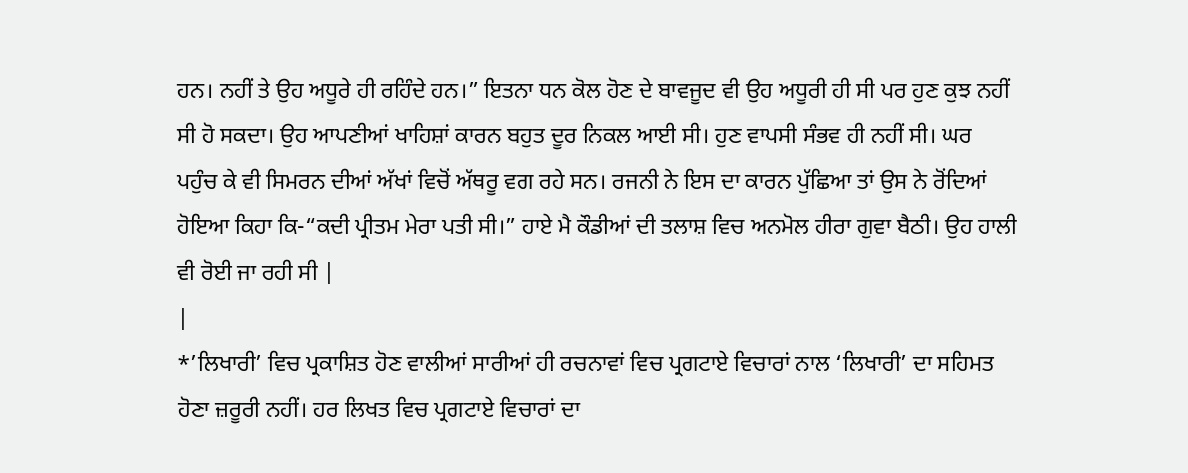ਹਨ। ਨਹੀਂ ਤੇ ਉਹ ਅਧੂਰੇ ਹੀ ਰਹਿੰਦੇ ਹਨ।” ਇਤਨਾ ਧਨ ਕੋਲ ਹੋਣ ਦੇ ਬਾਵਜੂਦ ਵੀ ਉਹ ਅਧੂਰੀ ਹੀ ਸੀ ਪਰ ਹੁਣ ਕੁਝ ਨਹੀਂ ਸੀ ਹੋ ਸਕਦਾ। ਉਹ ਆਪਣੀਆਂ ਖਾਹਿਸ਼ਾਂ ਕਾਰਨ ਬਹੁਤ ਦੂਰ ਨਿਕਲ ਆਈ ਸੀ। ਹੁਣ ਵਾਪਸੀ ਸੰਭਵ ਹੀ ਨਹੀਂ ਸੀ। ਘਰ ਪਹੁੰਚ ਕੇ ਵੀ ਸਿਮਰਨ ਦੀਆਂ ਅੱਖਾਂ ਵਿਚੋਂ ਅੱਥਰੂ ਵਗ ਰਹੇ ਸਨ। ਰਜਨੀ ਨੇ ਇਸ ਦਾ ਕਾਰਨ ਪੁੱਛਿਆ ਤਾਂ ਉਸ ਨੇ ਰੋਂਦਿਆਂ ਹੋਇਆ ਕਿਹਾ ਕਿ-“ਕਦੀ ਪ੍ਰੀਤਮ ਮੇਰਾ ਪਤੀ ਸੀ।” ਹਾਏ ਮੈ ਕੌਡੀਆਂ ਦੀ ਤਲਾਸ਼ ਵਿਚ ਅਨਮੋਲ ਹੀਰਾ ਗੁਵਾ ਬੈਠੀ। ਉਹ ਹਾਲੀ ਵੀ ਰੋਈ ਜਾ ਰਹੀ ਸੀ |
|
*’ਲਿਖਾਰੀ’ ਵਿਚ ਪ੍ਰਕਾਸ਼ਿਤ ਹੋਣ ਵਾਲੀਆਂ ਸਾਰੀਆਂ ਹੀ ਰਚਨਾਵਾਂ ਵਿਚ ਪ੍ਰਗਟਾਏ ਵਿਚਾਰਾਂ ਨਾਲ ‘ਲਿਖਾਰੀ’ ਦਾ ਸਹਿਮਤ ਹੋਣਾ ਜ਼ਰੂਰੀ ਨਹੀਂ। ਹਰ ਲਿਖਤ ਵਿਚ ਪ੍ਰਗਟਾਏ ਵਿਚਾਰਾਂ ਦਾ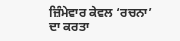ਜ਼ਿੰਮੇਵਾਰ ਕੇਵਲ ‘ਰਚਨਾ’ ਦਾ ਕਰਤਾ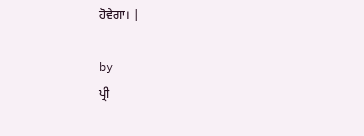ਹੋਵੇਗਾ। |

by
ਪ੍ਰੀ